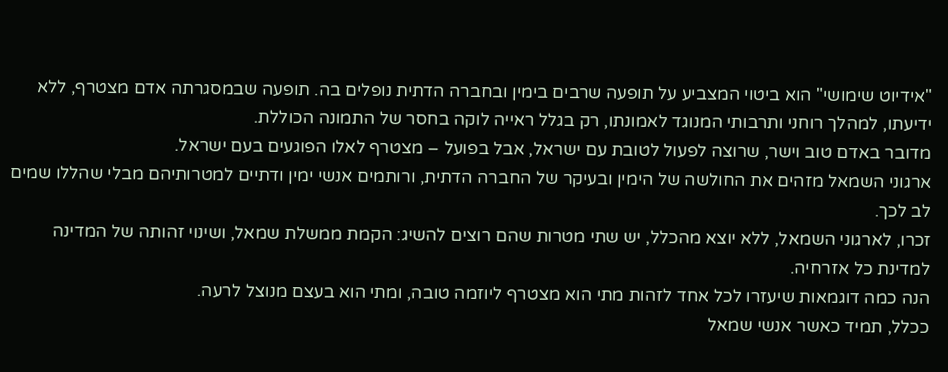"אידיוט שימושי" הוא ביטוי המצביע על תופעה שרבים בימין ובחברה הדתית נופלים בה. תופעה שבמסגרתה אדם מצטרף, ללא ידיעתו, למהלך רוחני ותרבותי המנוגד לאמונתו, רק בגלל ראייה לוקה בחסר של התמונה הכוללת.
מדובר באדם טוב וישר, שרוצה לפעול לטובת עם ישראל, אבל בפועל – מצטרף לאלו הפוגעים בעם ישראל.
ארגוני השמאל מזהים את החולשה של הימין ובעיקר של החברה הדתית, ורותמים אנשי ימין ודתיים למטרותיהם מבלי שהללו שמים לב לכך.
זכרו, לארגוני השמאל, ללא יוצא מהכלל, יש שתי מטרות שהם רוצים להשיג: הקמת ממשלת שמאל, ושינוי זהותה של המדינה למדינת כל אזרחיה.
הנה כמה דוגמאות שיעזרו לכל אחד לזהות מתי הוא מצטרף ליוזמה טובה, ומתי הוא בעצם מנוצל לרעה.
ככלל, תמיד כאשר אנשי שמאל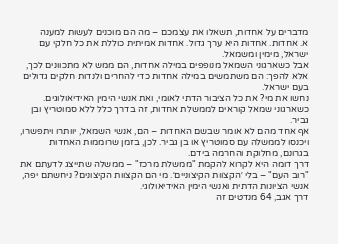מדברים על אחדות, תשאלו את עצמכם – מה הם מוכנים לעשות למענה
א. אחדות. אחדות היא ערך גדול. אחדות אמיתית כוללת את כל חלקי עם ישראל, מימין ומשמאל.
אבל כשארגוני השמאל מנופפים במילה אחדות, הם ממש לא מתכוונים לכך, אלא להפך: הם משתמשים במילה אחדות כדי להחרים ולנדות חלקים גדולים בעם ישראל.
נחשו את מי? את כל הציבור הדתי לאומי, ואת אנשי הימין האידיאולוגים.
כשארגוני שמאל קוראים לממשלת אחדות, זה בדרך כלל ללא סמוטריץ ובן גביר.
אף אחד מהם לא אומר שבשם האחדות – הם, אנשי השמאל, יוותרו ויתפשרו, ויכנסו לממשלה עם סמוטריץ או בן גביר. לכן, בזמן שרוממות האחדות בגרונם, מחלוקת והחרמה בידם.
דרך דומה היא לקרוא להקמת "ממשלת מרכז" – ממשלה שתייצג לדעתם את "רוב העם" – בלי ׳הקצוות הקיצוניים׳. מי הם הקצוות הקיצונים? ניחשתם יפה, אנשי הציונות הדתית ואנשי הימין האידיאולוגי.
דרך אגב, 64 מנדטים זה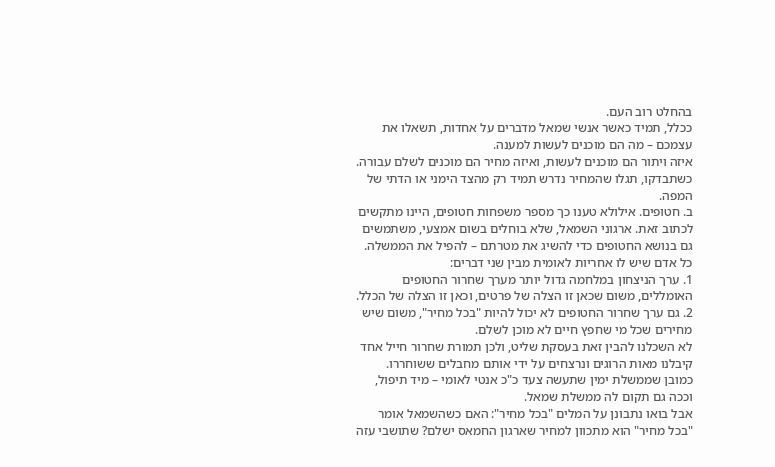בהחלט רוב העם.
ככלל, תמיד כאשר אנשי שמאל מדברים על אחדות, תשאלו את עצמכם – מה הם מוכנים לעשות למענה.
איזה ויתור הם מוכנים לעשות, ואיזה מחיר הם מוכנים לשלם עבורה. כשתבדקו, תגלו שהמחיר נדרש תמיד רק מהצד הימני או הדתי של המפה.
ב. חטופים. אילולא טענו כך מספר משפחות חטופים, היינו מתקשים לכתוב זאת. ארגוני השמאל, שלא בוחלים בשום אמצעי, משתמשים גם בנושא החטופים כדי להשיג את מטרתם – להפיל את הממשלה.
כל אדם שיש לו אחריות לאומית מבין שני דברים:
1. ערך הניצחון במלחמה גדול יותר מערך שחרור החטופים האומללים, משום שכאן זו הצלה של פרטים, וכאן זו הצלה של הכלל.
2. גם ערך שחרור החטופים לא יכול להיות "בכל מחיר", משום שיש מחירים שכל מי שחפץ חיים לא מוכן לשלם.
לא השכלנו להבין זאת בעסקת שליט, ולכן תמורת שחרור חייל אחד קיבלנו מאות הרוגים ונרצחים על ידי אותם מחבלים ששוחררו. כמובן שממשלת ימין שתעשה צעד כ"כ אנטי לאומי – מיד תיפול, וככה גם תקום לה ממשלת שמאל.
אבל בואו נתבונן על המלים "בכל מחיר": האם כשהשמאל אומר "בכל מחיר" הוא מתכוון למחיר שארגון החמאס ישלם? שתושבי עזה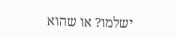ישלמו? או שהוא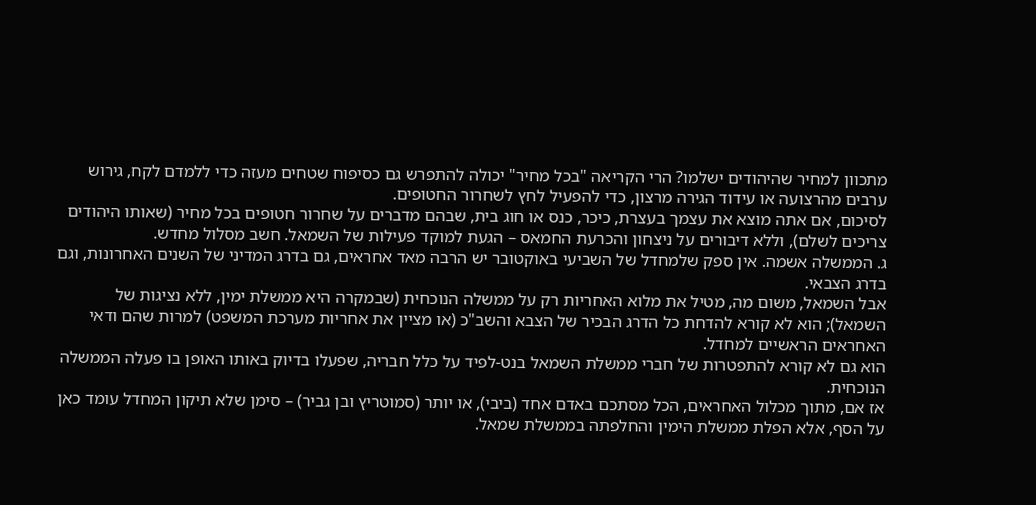מתכוון למחיר שהיהודים ישלמו? הרי הקריאה "בכל מחיר" יכולה להתפרש גם כסיפוח שטחים מעזה כדי ללמדם לקח, גירוש ערבים מהרצועה או עידוד הגירה מרצון, כדי להפעיל לחץ לשחרור החטופים.
לסיכום, אם אתה מוצא את עצמך בעצרת, כיכר, כנס או חוג בית, שבהם מדברים על שחרור חטופים בכל מחיר (שאותו היהודים צריכים לשלם), וללא דיבורים על ניצחון והכרעת החמאס – הגעת למוקד פעילות של השמאל. חשב מסלול מחדש.
ג. הממשלה אשמה. אין ספק שלמחדל של השביעי באוקטובר יש הרבה מאד אחראים, גם בדרג המדיני של השנים האחרונות, וגם בדרג הצבאי.
אבל השמאל, משום מה, מטיל את מלוא האחריות רק על ממשלה הנוכחית (שבמקרה היא ממשלת ימין, ללא נציגות של השמאל); הוא לא קורא להדחת כל הדרג הבכיר של הצבא והשב"כ (או מציין את אחריות מערכת המשפט) למרות שהם ודאי האחראים הראשיים למחדל.
הוא גם לא קורא להתפטרות של חברי ממשלת השמאל בנט-לפיד על כלל חבריה, שפעלו בדיוק באותו האופן בו פעלה הממשלה הנוכחית.
אז אם, מתוך מכלול האחראים, הכל מסתכם באדם אחד (ביבי), או יותר (סמוטריץ ובן גביר) – סימן שלא תיקון המחדל עומד כאן על הסף, אלא הפלת ממשלת הימין והחלפתה בממשלת שמאל.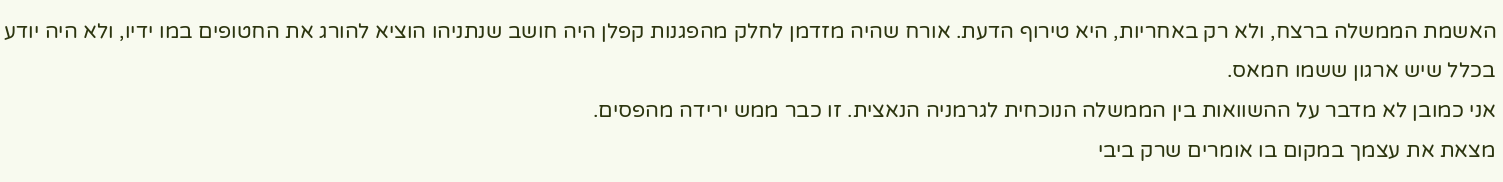האשמת הממשלה ברצח, ולא רק באחריות, היא טירוף הדעת. אורח שהיה מזדמן לחלק מהפגנות קפלן היה חושב שנתניהו הוציא להורג את החטופים במו ידיו, ולא היה יודע בכלל שיש ארגון ששמו חמאס.
אני כמובן לא מדבר על ההשוואות בין הממשלה הנוכחית לגרמניה הנאצית. זו כבר ממש ירידה מהפסים.
מצאת את עצמך במקום בו אומרים שרק ביבי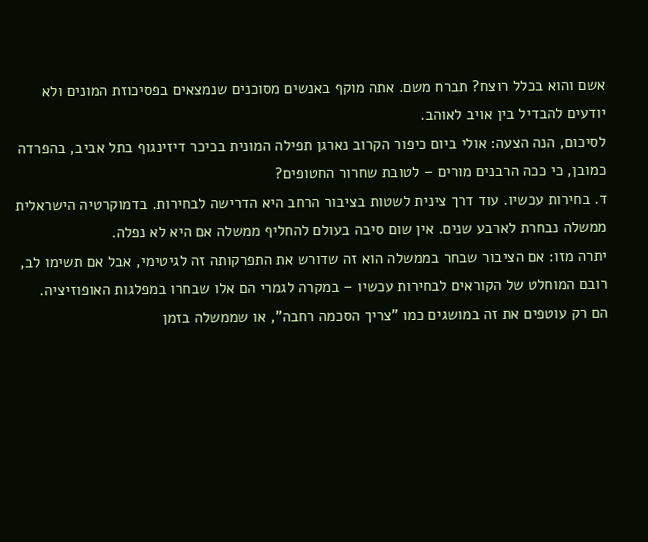אשם והוא בכלל רוצח? תברח משם. אתה מוקף באנשים מסוכנים שנמצאים בפסיכוזת המונים ולא יודעים להבדיל בין אויב לאוהב.
לסיכום, הנה הצעה: אולי ביום כיפור הקרוב נארגן תפילה המונית בכיכר דיזינגוף בתל אביב, בהפרדה כמובן, כי ככה הרבנים מורים – לטובת שחרור החטופים?
ד. בחירות עכשיו. עוד דרך צינית לשטות בציבור הרחב היא הדרישה לבחירות. בדמוקרטיה הישראלית ממשלה נבחרת לארבע שנים. אין שום סיבה בעולם להחליף ממשלה אם היא לא נפלה.
יתרה מזו: אם הציבור שבחר בממשלה הוא זה שדורש את התפרקותה זה לגיטימי, אבל אם תשימו לב, רובם המוחלט של הקוראים לבחירות עכשיו – במקרה לגמרי הם אלו שבחרו במפלגות האופוזיציה.
הם רק עוטפים את זה במושגים כמו "צריך הסכמה רחבה", או שממשלה בזמן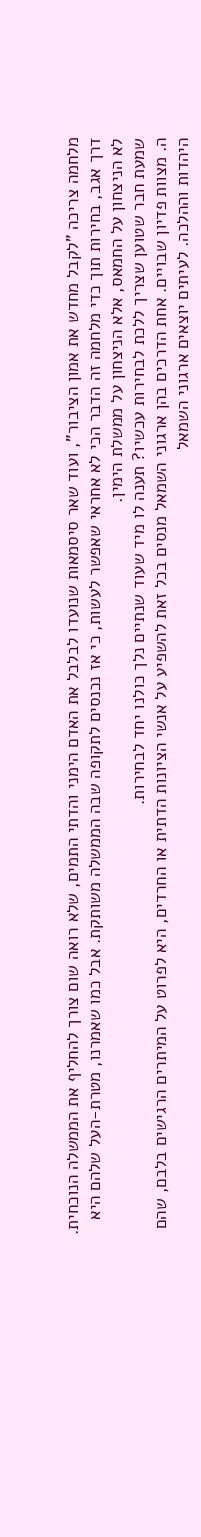מלחמה צריכה "לקבל מחדש את אמון הציבור", ועוד שאר סיסמאות שנועדו לבלבל את האדם הימני והדתי התמים, שלא רואה שום צורך להחליף את הממשלה הנוכחית.
דרך אגב, בחירות תוך כדי מלחמה זה הדבר הכי לא אחראי שאפשר לעשות, כי אז נכנסים לתקופה שבה הממשלה משותקת. אבל כמו שאמרנו, מטרת-העל שלהם היא לא הניצחון על החמאס, אלא הניצחון על ממשלת הימין.
שמעת חבר שטוען שצריך ללכת לבחירות עכשיו? תענה לו מיד שעוד שנתיים נלך כולנו יחד לבחירות.
ה. מצוות פדיון שבויים. אחת הדרכים בהן ארגוני השמאל מנסים בכל זאת להשפיע על אנשי הציונות הדתית או החרדים, היא לפרוט על המיתרים הרגישים בלבם, שהם היהדות וההלכה. לעיתים יוצאים ארגוני השמאל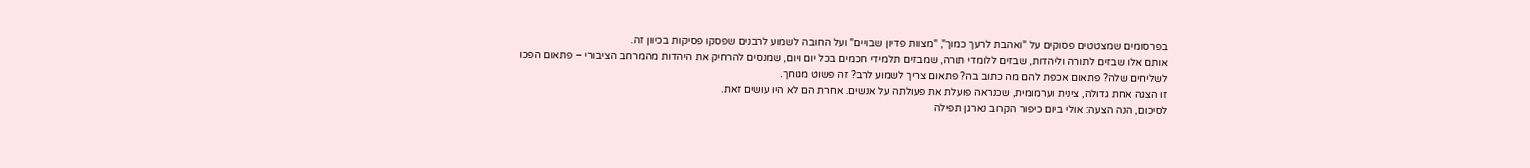בפרסומים שמצטטים פסוקים על "ואהבת לרעך כמוך", "מצוות פדיון שבויים" ועל החובה לשמוע לרבנים שפסקו פסיקות בכיוון זה.
אותם אלו שבזים לתורה וליהדות, שבזים ללומדי תורה, שמבזים תלמידי חכמים בכל יום ויום, שמנסים להרחיק את היהדות מהמרחב הציבורי – פתאום הפכו לשליחים שלה? פתאום אכפת להם מה כתוב בה? פתאום צריך לשמוע לרב? זה פשוט מגוחך.
זו הצגה אחת גדולה, צינית וערמומית, שכנראה פועלת את פעולתה על אנשים. אחרת הם לא היו עושים זאת.
לסיכום, הנה הצעה: אולי ביום כיפור הקרוב נארגן תפילה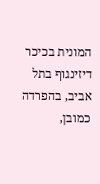המונית בכיכר דיזינגוף בתל אביב, בהפרדה כמובן,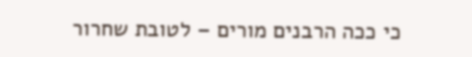כי ככה הרבנים מורים – לטובת שחרור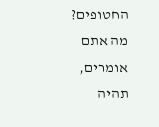החטופים?
מה אתם אומרים, תהיה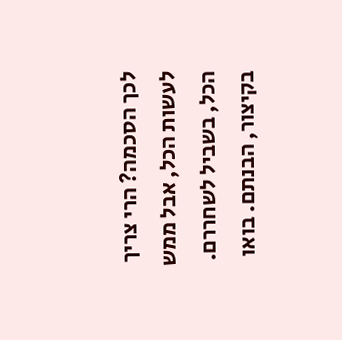לכך הסכמה? הרי צריך לעשות הכל, אבל ממש הכל, בשביל לשחררם.
בקיצור, הבנתם. בואו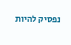נפסיק להיות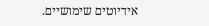אידיוטים שימושיים.